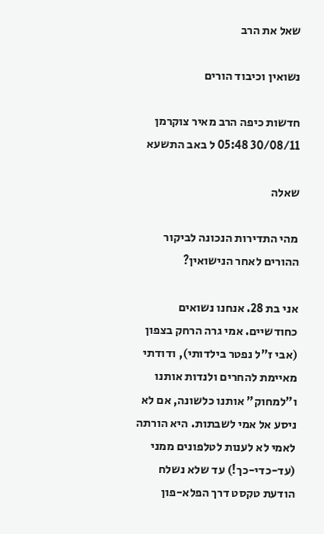שאל את הרב

נשואין וכיבוד הורים

חדשות כיפה הרב מאיר צוקרמן 30/08/11 05:48 ל באב התשעא

שאלה

מהי התדירות הנכונה לביקור ההורים לאחר הנישואין?

אני בת 28. אנחנו נשואים כחודשיים. אמי גרה הרחק בצפון (אבי ז"ל נפטר בילדותי), ודודתי מאיימת להחרים ולנדות אותנו ו"למחוק" אותנו כלשונה, אם לא ניסע אל אמי לשבתות. היא הורתה לאמי לא לענות לטלפונים ממני (עד-כדי-כך!) עד שלא נשלח הודעת טקסט דרך הפלא-פון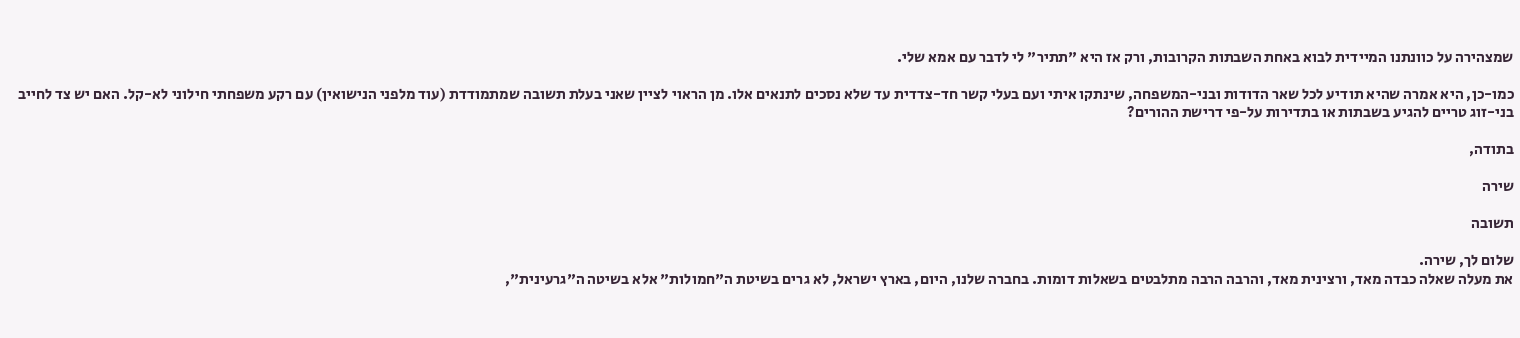שמצהירה על כוונתנו המיידית לבוא באחת השבתות הקרובות, ורק אז היא "תתיר" לי לדבר עם אמא שלי.

כמו-כן, היא אמרה שהיא תודיע לכל שאר הדודות ובני-המשפחה, שינתקו איתי ועם בעלי קשר חד-צדדית עד שלא נסכים לתנאים אלו. מן הראוי לציין שאני בעלת תשובה שמתמודדת (עוד מלפני הנישואין) עם רקע משפחתי חילוני לא-קל. האם יש צד לחייב בני-זוג טריים להגיע בשבתות או בתדירות על-פי דרישת ההורים?

בתודה,

שירה

תשובה

שלום לך, שירה.
את מעלה שאלה כבדה מאד, ורצינית מאד, והרבה הרבה מתלבטים בשאלות דומות. בחברה שלנו, היום, בארץ ישראל, לא גרים בשיטת ה"חמולות" אלא בשיטה ה"גרעינית",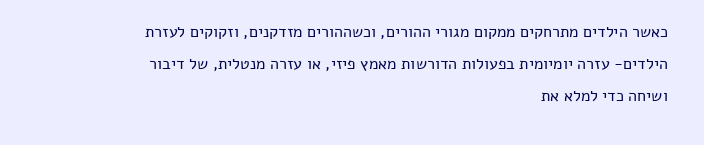כאשר הילדים מתרחקים ממקום מגורי ההורים, וכשההורים מזדקנים, וזקוקים לעזרת הילדים- עזרה יומיומית בפעולות הדורשות מאמץ פיזי, או עזרה מנטלית, של דיבור ושיחה כדי למלא את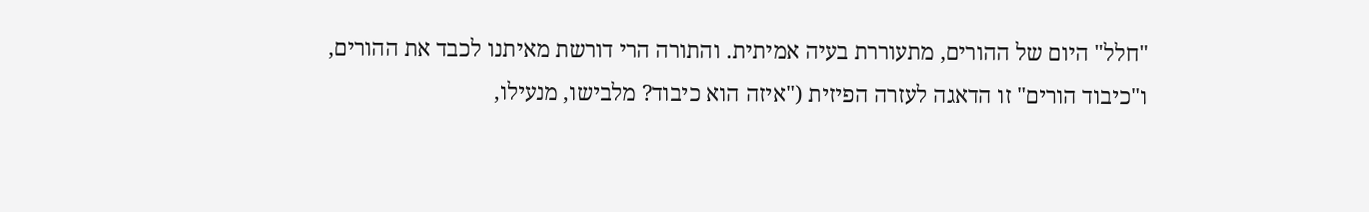"חלל" היום של ההורים, מתעוררת בעיה אמיתית. והתורה הרי דורשת מאיתנו לכבד את ההורים, ו"כיבוד הורים" זו הדאגה לעזרה הפיזית ("איזה הוא כיבוד? מלבישו, מנעילו,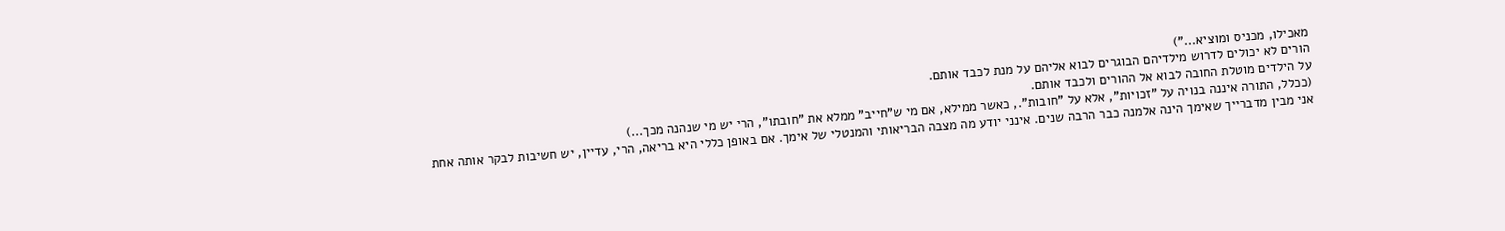מאכילו, מכניס ומוציא...")
הורים לא יכולים לדרוש מילדיהם הבוגרים לבוא אליהם על מנת לכבד אותם.
על הילדים מוטלת החובה לבוא אל ההורים ולכבד אותם.
(ככלל, התורה איננה בנויה על "זכויות", אלא על "חובות"., כאשר ממילא, אם מי ש"חייב" ממלא את "חובתו", הרי יש מי שנהנה מכך...)
אני מבין מדברייך שאימך הינה אלמנה כבר הרבה שנים. אינני יודע מה מצבה הבריאותי והמנטלי של אימך. אם באופן כללי היא בריאה, הרי, עדיין, יש חשיבות לבקר אותה אחת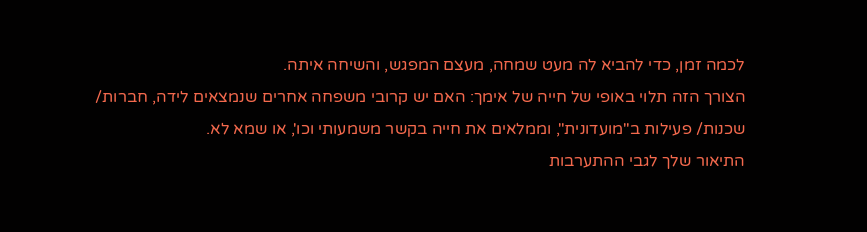לכמה זמן, כדי להביא לה מעט שמחה, מעצם המפגש, והשיחה איתה.
הצורך הזה תלוי באופי של חייה של אימך: האם יש קרובי משפחה אחרים שנמצאים לידה, חברות/ שכנות/ פעילות ב"מועדונית", וממלאים את חייה בקשר משמעותי וכו', או שמא לא.
התיאור שלך לגבי ההתערבות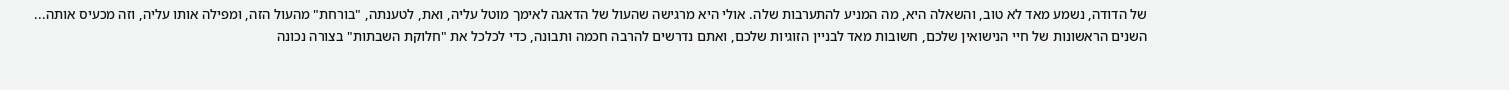של הדודה, נשמע מאד לא טוב, והשאלה היא, מה המניע להתערבות שלה. אולי היא מרגישה שהעול של הדאגה לאימך מוטל עליה, ואת, לטענתה, "בורחת" מהעול הזה, ומפילה אותו עליה, וזה מכעיס אותה...
השנים הראשונות של חיי הנישואין שלכם, חשובות מאד לבניין הזוגיות שלכם, ואתם נדרשים להרבה חכמה ותבונה, כדי לכלכל את "חלוקת השבתות" בצורה נכונה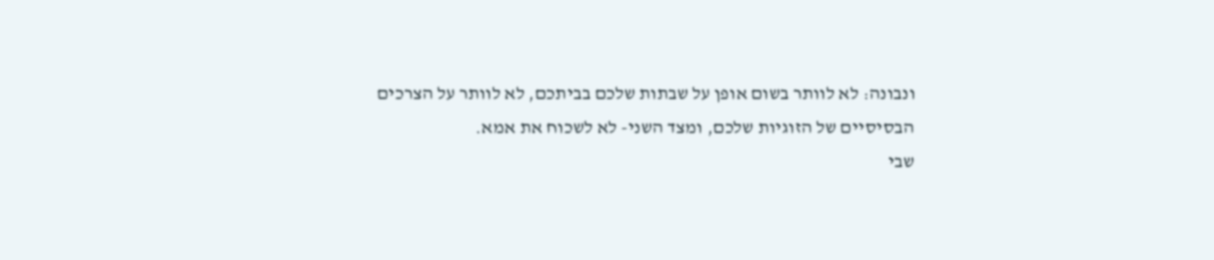ונבונה: לא לוותר בשום אופן על שבתות שלכם בביתכם, לא לוותר על הצרכים הבסיסיים של הזוגיות שלכם, ומצד השני- לא לשכוח את אמא.
שבי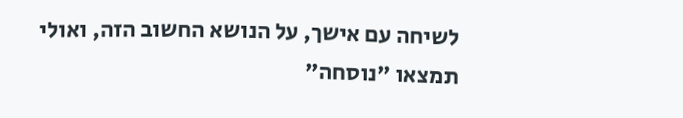לשיחה עם אישך, על הנושא החשוב הזה, ואולי תמצאו "נוסחה"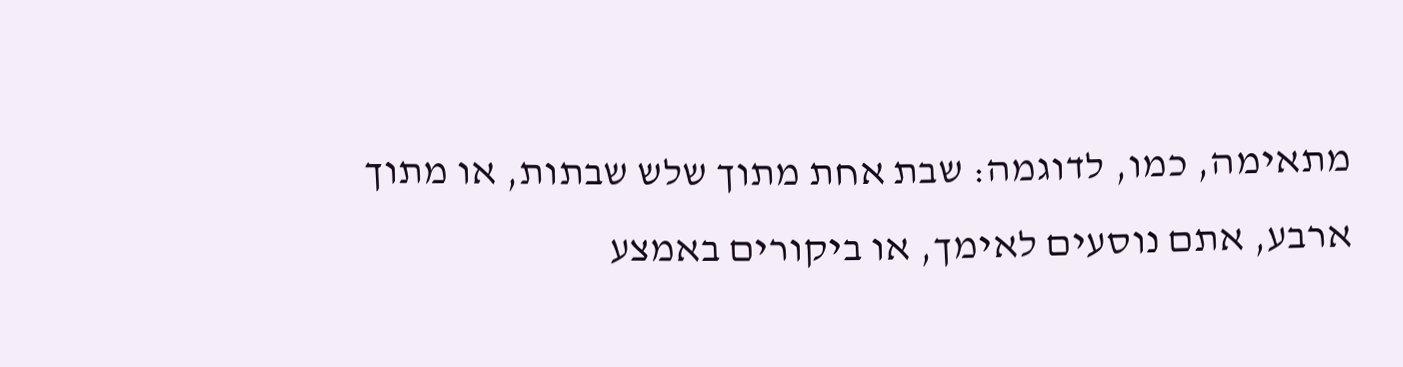מתאימה, כמו, לדוגמה: שבת אחת מתוך שלש שבתות, או מתוך ארבע, אתם נוסעים לאימך, או ביקורים באמצע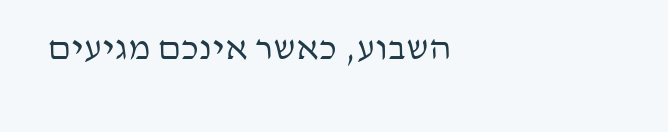השבוע, כאשר אינכם מגיעים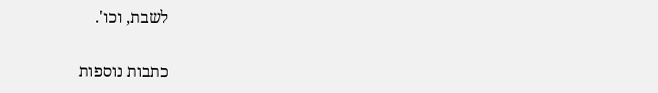לשבת, וכו'.

כתבות נוספות